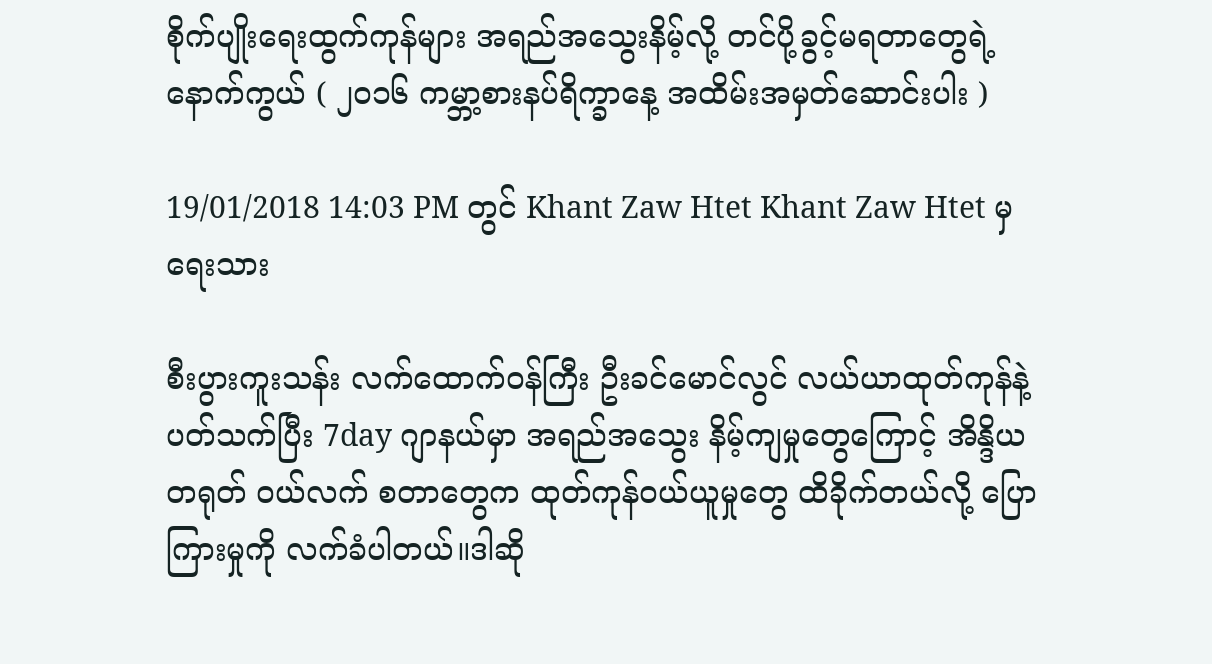စိုက်ပျိုးရေးထွက်ကုန်များ အရည်အသွေးနိမ့်လို့ တင်ပို့ခွင့်မရတာတွေရဲ့ နောက်ကွယ် ( ၂၀၁၆ ကမ္ဘာ့စားနပ်ရိက္ခာနေ့ အထိမ်းအမှတ်ဆောင်းပါး )

19/01/2018 14:03 PM တွင် Khant Zaw Htet Khant Zaw Htet မှ ရေးသား

စီးပွားကူးသန်း လက်ထောက်ဝန်ကြီး ဦးခင်မောင်လွင် လယ်ယာထုတ်ကုန်နဲ့ ပတ်သက်ပြီး 7day ဂျာနယ်မှာ အရည်အသွေး နိမ့်ကျမှုတွေကြောင့် အိန္ဒိယ တရုတ် ဝယ်လက် စတာတွေက ထုတ်ကုန်ဝယ်ယူမှုတွေ ထိခိုက်တယ်လို့ ပြောကြားမှုကို လက်ခံပါတယ်။ဒါဆို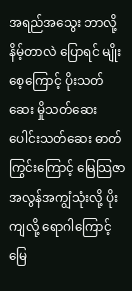အရည်အသွေး ဘာလို့နိမ့်တာလဲ ပြောရင် မျိုးစေ့ကြောင့် ပိုးသတ်ဆေး မှိုသတ်ဆေး ပေါင်းသတ်ဆေး ဓာတ်ကြွင်းကြောင့် မြေသြဇာ အလွန်အကျွံသုံးလို့ ပိုးကျလို့ ရောဂါကြောင့် မြေ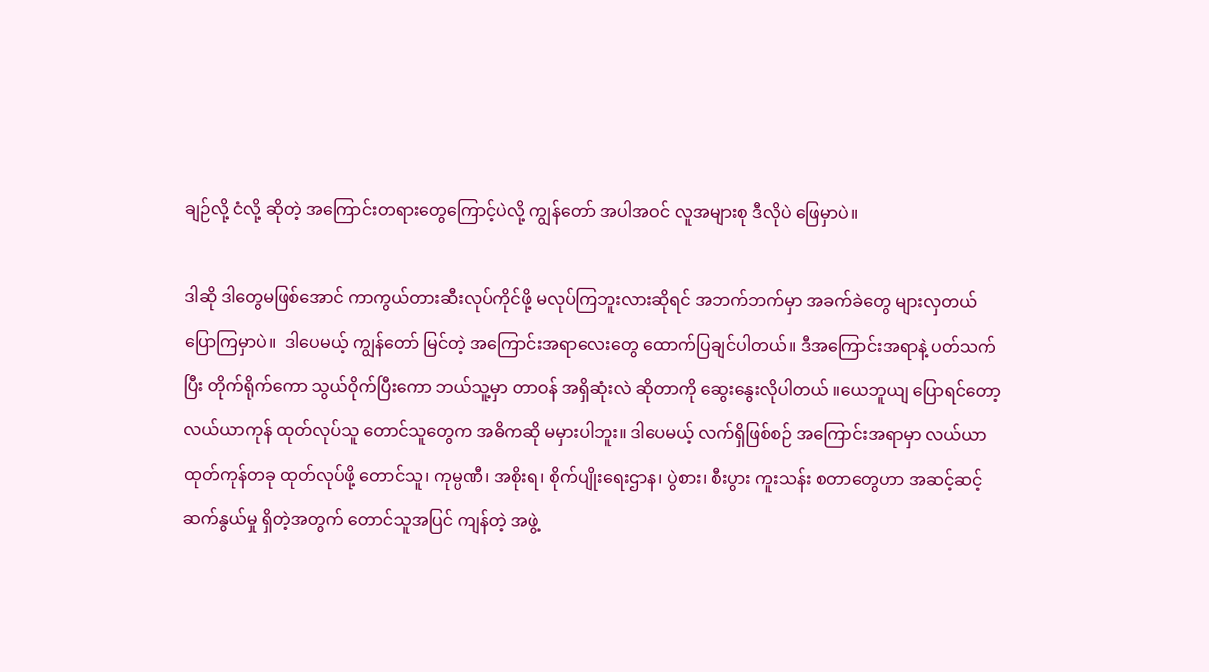ချဉ်လို့ ငံလို့ ဆိုတဲ့ အကြောင်းတရားတွေကြောင့်ပဲလို့ ကျွန်တော် အပါအဝင် လူအများစု ဒီလိုပဲ ဖြေမှာပဲ။

ဒါဆို ဒါတွေမဖြစ်အောင် ကာကွယ်တားဆီးလုပ်ကိုင်ဖို့ မလုပ်ကြဘူးလားဆိုရင် အဘက်ဘက်မှာ အခက်ခဲတွေ များလှတယ် ပြောကြမှာပဲ။  ဒါပေမယ့် ကျွန်တော် မြင်တဲ့ အကြောင်းအရာလေးတွေ ထောက်ပြချင်ပါတယ်။ ဒီအကြောင်းအရာနဲ့ ပတ်သက်ပြီး တိုက်ရိုက်ကော သွယ်ဝိုက်ပြီးကော ဘယ်သူ့မှာ တာဝန် အရှိဆုံးလဲ ဆိုတာကို ဆွေးနွေးလိုပါတယ် ။ယေဘူယျ ပြောရင်တော့ လယ်ယာကုန် ထုတ်လုပ်သူ တောင်သူတွေက အဓိကဆို မမှားပါဘူး။ ဒါပေမယ့် လက်ရှိဖြစ်စဉ် အကြောင်းအရာမှာ လယ်ယာထုတ်ကုန်တခု ထုတ်လုပ်ဖို့ တောင်သူ၊ ကုမ္ပဏီ၊ အစိုးရ၊ စိုက်ပျိုးရေးဌာန၊ ပွဲစား၊ စီးပွား ကူးသန်း စတာတွေဟာ အဆင့်ဆင့် ဆက်နွယ်မှု ရှိတဲ့အတွက် တောင်သူအပြင် ကျန်တဲ့ အဖွဲ့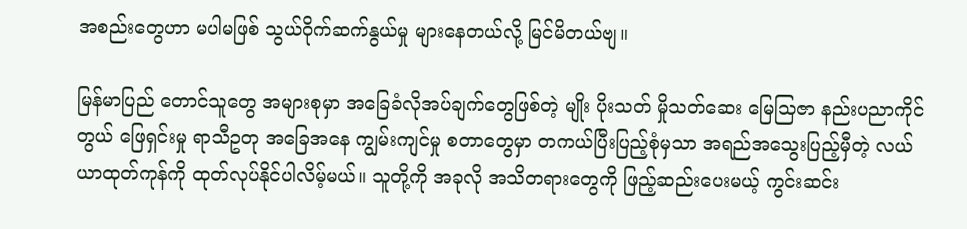အစည်းတွေဟာ မပါမဖြစ် သွယ်ဝိုက်ဆက်နွယ်မှု များနေတယ်လို့ မြင်မိတယ်ဗျ။

မြန်မာပြည် တောင်သူတွေ အများစုမှာ အခြေခံလိုအပ်ချက်တွေဖြစ်တဲ့ မျိုး ပိုးသတ် မှိုသတ်ဆေး မြေသြဇာ နည်းပညာကိုင်တွယ် ဖြေရှင်းမှု ရာသီဥတု အခြေအနေ ကျွမ်းကျင်မှု စတာတွေမှာ တကယ်ပြီးပြည့်စုံမှသာ အရည်အသွေးပြည့်မှီတဲ့ လယ်ယာထုတ်ကုန်ကို ထုတ်လုပ်နိုင်ပါလိမ့်မယ်။ သူတို့ကို အခုလို အသိတရားတွေကို ဖြည့်ဆည်းပေးမယ့် ကွင်းဆင်း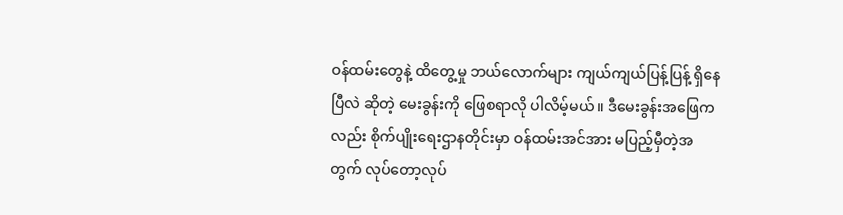ဝန်ထမ်းတွေနဲ့ ထိတွေ့မှု ဘယ်လောက်များ ကျယ်ကျယ်ပြန့်ပြန့် ရှိနေပြီလဲ ဆိုတဲ့ မေးခွန်းကို ဖြေစရာလို ပါလိမ့်မယ်။ ဒီမေးခွန်းအဖြေကလည်း စိုက်ပျိုးရေးဌာနတိုင်းမှာ ဝန်ထမ်းအင်အား မပြည့်မှီတဲ့အတွက် လုပ်တော့လုပ်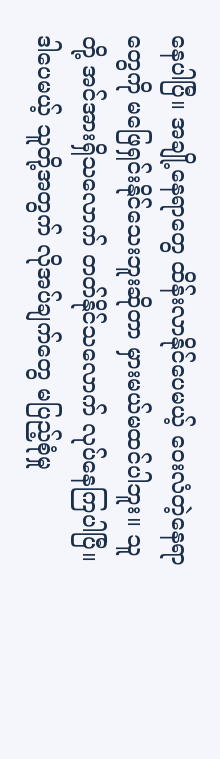နေပါပြီ။ အချို့နေရာတွေ ထိန်းလာနိုင်ပေမယ့် ဝေးလံတဲ့နေရာတွေကို မဖြေရှင်းနိုင်သေးဘူးဆိုတာ မှားမယ်မထင်ပါဘူး။ သူတို့ အင်အားရှိသလောက် တတ်နိုင်သလောက် လုပ်နေကြပါပြီ။ ဒါပေမယ့် သူတို့အတွက် လိုအပ်ချက်တွေ မပြည့်စုံမှု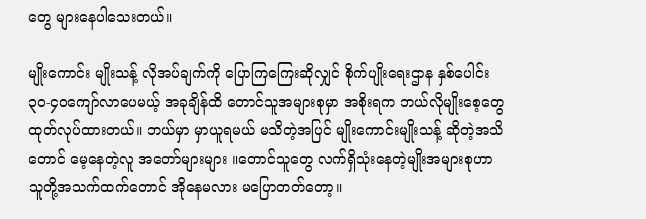တွေ များနေပါသေးတယ်။

မျိုးကောင်း မျိုးသန့် လိုအပ်ချက်ကို ပြောကြကြေးဆိုလျှင် စိုက်ပျိုးရေးဌာန နှစ်ပေါင်း ၃၀-၄၀ကျော်လာပေမယ့် အခုချိန်ထိ တောင်သူအများစုမှာ အစိုးရက ဘယ်လိုမျိုးစေ့တွေ ထုတ်လုပ်ထားတယ်။ ဘယ်မှာ မှာယူရမယ် မသိတဲ့အပြင် မျိုးကောင်းမျိုးသန့် ဆိုတဲ့အသိတောင် မေ့နေတဲ့လူ အတော်များများ ။တောင်သူတွေ လက်ရှိသုံးနေတဲ့မျိုးအများစုဟာ သူတို့အသက်ထက်တောင် အိုနေမလား မပြောတတ်တော့။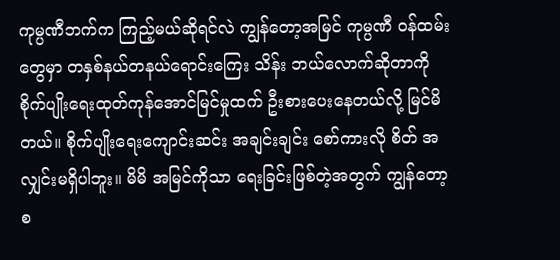ကုမ္ပဏီဘက်က ကြည့်မယ်ဆိုရင်လဲ ကျွန်တော့အမြင် ကုမ္ပဏီ ဝန်ထမ်းတွေမှာ တနှစ်နယ်တနယ်ရောင်းကြေး သိန်း ဘယ်လောက်ဆိုတာကို စိုက်ပျိုးရေးထုတ်ကုန်အောင်မြင်မှုထက် ဦးစားပေးနေတယ်လို့ မြင်မိတယ်။ စိုက်ပျိုးရေးကျောင်းဆင်း အချင်းချင်း စော်ကားလို စိတ် အလျှင်းမရှိပါဘူး။ မိမိ အမြင်ကိုသာ ရေးခြင်းဖြစ်တဲ့အတွက် ကျွန်တော့ စ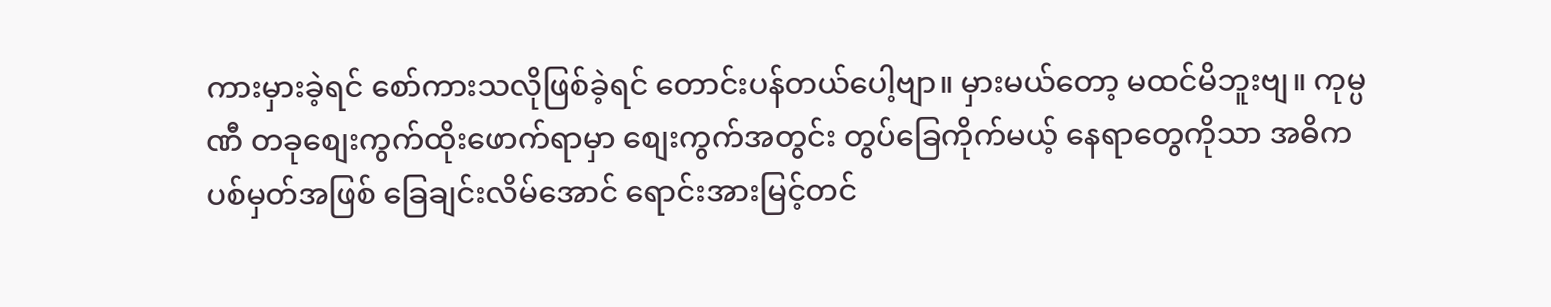ကားမှားခဲ့ရင် စော်ကားသလိုဖြစ်ခဲ့ရင် တောင်းပန်တယ်ပေါ့ဗျာ။ မှားမယ်တော့ မထင်မိဘူးဗျ။ ကုမ္ပဏီ တခုစျေးကွက်ထိုးဖောက်ရာမှာ စျေးကွက်အတွင်း တွပ်ခြေကိုက်မယ့် နေရာတွေကိုသာ အဓိက ပစ်မှတ်အဖြစ် ခြေချင်းလိမ်အောင် ရောင်းအားမြင့်တင်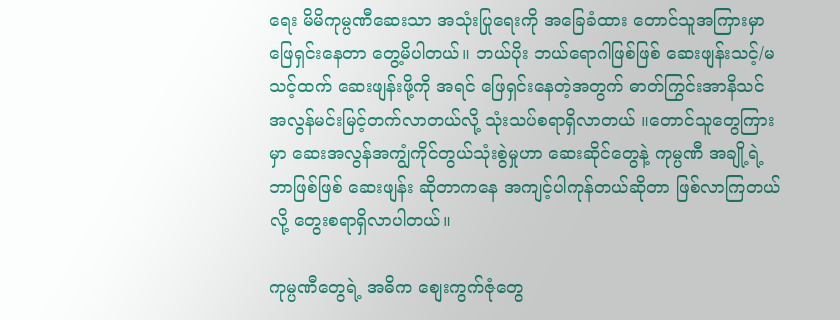ရေး မိမိကုမ္ပဏီဆေးသာ အသုံးပြုရေးကို အခြေခံထား တောင်သူအကြားမှာ ဖြေရှင်းနေတာ တွေ့မိပါတယ်။ ဘယ်ပိုး ဘယ်ရောဂါဖြစ်ဖြစ် ဆေးဖျန်းသင့်/မသင့်ထက် ဆေးဖျန်းဖို့ကို အရင် ဖြေရှင်းနေတဲ့အတွက် ဓာတ်ကြွင်းအာနိသင် အလွန်မင်းမြင့်တက်လာတယ်လို့ သုံးသပ်စရာရှိလာတယ် ။တောင်သူတွေကြားမှာ ဆေးအလွန်အကျွံကိုင်တွယ်သုံးစွဲမှုဟာ ဆေးဆိုင်တွေနဲ့ ကုမ္ပဏီ အချို့ရဲ့ ဘာဖြစ်ဖြစ် ဆေးဖျန်း ဆိုတာကနေ အကျင့်ပါကုန်တယ်ဆိုတာ ဖြစ်လာကြတယ်လို့ တွေးစရာရှိလာပါတယ်။

ကုမ္ပဏီတွေရဲ့ အဓိက စျေးကွက်ဇုံတွေ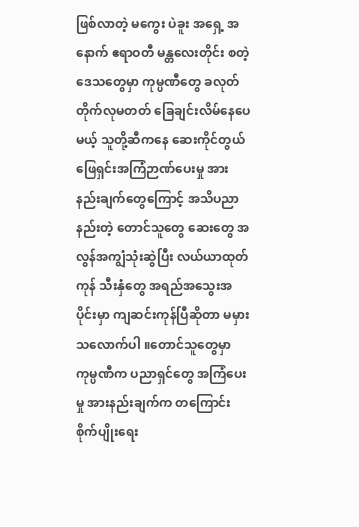ဖြစ်လာတဲ့ မကွေး ပဲခူး အရှေ့ အနောက် ဧရာဝတီ မန္တလေးတိုင်း စတဲ့ ဒေသတွေမှာ ကုမ္ပဏီတွေ ခလုတ်တိုက်လုမတတ် ခြေချင်းလိမ်နေပေမယ့် သူတို့ဆီကနေ ဆေးကိုင်တွယ် ဖြေရှင်းအကြံဉာဏ်ပေးမှု အားနည်းချက်တွေကြောင့် အသိပညာနည်းတဲ့ တောင်သူတွေ ဆေးတွေ အလွန်အကျွံသုံးဆွဲပြီး လယ်ယာထုတ်ကုန် သီးနှံတွေ အရည်အသွေးအပိုင်းမှာ ကျဆင်းကုန်ပြီဆိုတာ မမှားသလောက်ပါ ။တောင်သူတွေမှာ ကုမ္ပဏီက ပညာရှင်တွေ အကြံပေးမှု အားနည်းချက်က တကြောင်း စိုက်ပျိုးရေး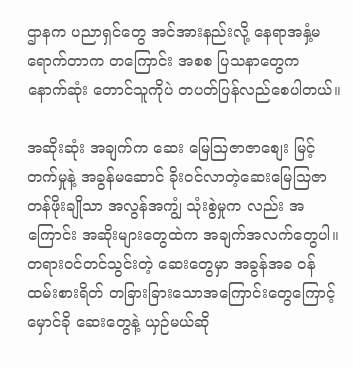ဌာနက ပညာရှင်တွေ အင်အားနည်းလို့ နေရာအနှံ့မရောက်တာက တကြောင်း အစစ ပြသနာတွေက နောက်ဆုံး တောင်သူကိုပဲ တပတ်ပြန်လည်စေပါတယ်။

အဆိုးဆုံး အချက်က ဆေး မြေသြဇာဇာစျေး မြင့်တက်မှုနဲ့ အခွန်မဆောင် ခိုးဝင်လာတဲ့ဆေးမြေသြဇာ တန်ဖိုးချိုသာ အလွန်အကျွံ သုံးစွဲမှုက လည်း အကြောင်း အဆိုးများတွေထဲက အချက်အလက်တွေပါ။ တရားဝင်တင်သွင်းတဲ့ ဆေးတွေမှာ အခွန်အခ ဝန်ထမ်းစားရိတ် တခြားခြားသောအကြောင်းတွေကြောင့် မှောင်ခို ဆေးတွေနဲ့ ယှဉ်မယ်ဆို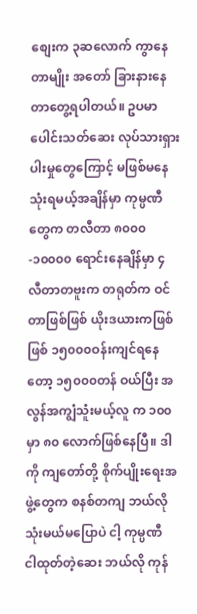စျေးက ၃ဆလောက် ကွာနေတာမျိုး အတော် ခြားနားနေတာတွေ့ရပါတယ်။ ဥပမာ ပေါင်းသတ်ဆေး လုပ်သားရှားပါးမှုတွေကြောင့် မဖြစ်မနေ သုံးရမယ့်အချိန်မှာ ကုမ္ပဏီတွေက တလီတာ ၈၀၀၀ -၁၀၀၀၀ ရောင်းနေချိန်မှာ ၄ လီတာတဗူးက တရုတ်က ဝင်တာဖြစ်ဖြစ် ယိုးဒယားကဖြစ်ဖြစ် ၁၅၀၀၀ဝန်းကျင်ရနေတော့ ၁၅၀၀၀တန် ဝယ်ပြီး အလွန်အကျွံသူံးမယ့်လူ က ၁၀၀မှာ ၈၀ လောက်ဖြစ်နေပြီ။ ဒါကို ကျတော်တို့ စိုက်ပျိုးရေးအဖွဲ့တွေက စနစ်တကျ ဘယ်လိုသုံးမယ်မပြောပဲ ငါ့ ကုမ္ပဏီ ငါထုတ်တဲ့ဆေး ဘယ်လို ကုန်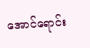အောင်ရောင်း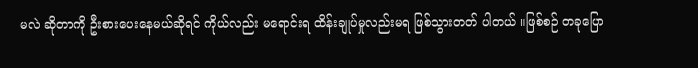မလဲ ဆိုတာကို ဦးစားပေးနေမယ်ဆိုရင် ကိုယ်လည်း မရောင်းရ ထိန်းချုပ်မှုလည်းမရ ဖြစ်သွားတတ် ပါတယ် ။ဖြစ်စဉ် တခုပြော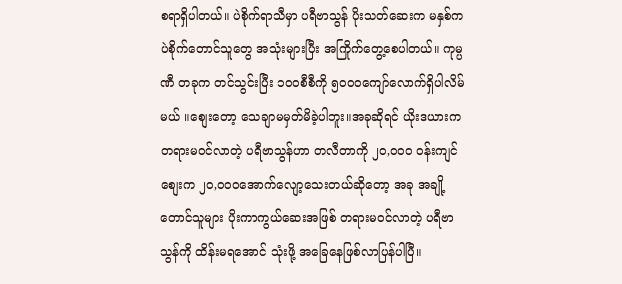စရာရှိပါတယ်။ ပဲစိုက်ရာသီမှာ ပရီဗာသွန် ပိုးသတ်ဆေးက မနှစ်က ပဲစိုက်တောင်သူတွေ အသုံးများပြီး အကြိုက်တွေ့စေပါတယ်။ ကုမ္ပဏီ တခုက တင်သွင်းပြီး ၁၀၀စီစီကို ၅၀၀၀ကျော်လောက်ရှိပါလိမ်မယ် ။စျေးတော့ သေချာမမှတ်မိခဲ့ပါဘူး။အခုဆိုရင် ယိုးဒယားက တရားမဝင်လာတဲ့ ပရီဗာသွန်ဟာ တလီတာကို ၂၀,၀၀၀ ဝန်းကျင် စျေးက ၂၀,၀၀၀အောက်လျော့သေးတယ်ဆိုတော့ အခု အချို့တောင်သူများ ပိုးကာကွယ်ဆေးအဖြစ် တရားမဝင်လာတဲ့ ပရီဗာသွန်ကို ထိန်းမရအောင် သုံးဖို့ အခြေနေဖြစ်လာပြန်ပါပြီ။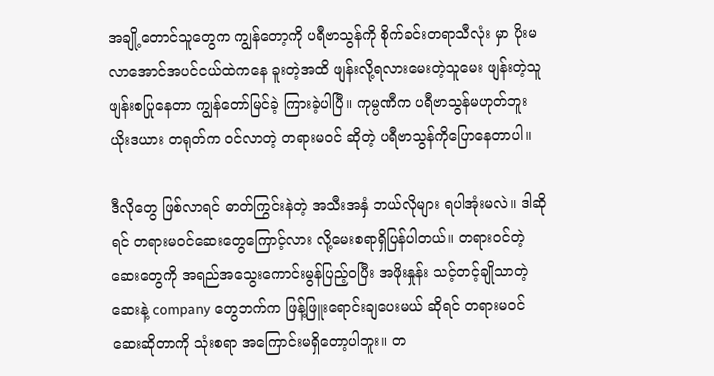အချို့တောင်သူတွေက ကျွန်တော့ကို ပရီဗာသွန်ကို စိုက်ခင်းတရာသီလုံး မှာ ပိုးမလာအောင်အပင်ငယ်ထဲကနေ ခူးတဲ့အထိ ဖျန်းလို့ရလားမေးတဲ့သူမေး ဖျန်းတဲ့သူ ဖျန်းစပြုနေတာ ကျွန်တော်မြင်ခဲ့ ကြားခဲ့ပါပြီ။ ကုမ္ပဏီက ပရီဗာသွန်မဟုတ်ဘူး ယိုးဒယား တရုတ်က ဝင်လာတဲ့ တရားမဝင် ဆိုတဲ့ ပရီဗာသွန်ကိုပြောနေတာပါ။

ဒီလိုတွေ ဖြစ်လာရင် ဓာတ်ကြွင်းနဲတဲ့ အသီးအနှံ ဘယ်လိုများ ရပါအုံးမလဲ။ ဒါဆိုရင် တရားမဝင်ဆေးတွေကြောင့်လား လို့မေးစရာရှိပြန်ပါတယ်။ တရားဝင်တဲ့ဆေးတွေကို အရည်အသွေးကောင်းမွန်ပြည့်ဝပြီး အဖိုးနှုန်း သင့်တင့်ချိုသာတဲ့ ဆေးနဲ့ company တွေဘက်က ဖြန့်ဖြူးရောင်းချပေးမယ် ဆိုရင် တရားမဝင်ဆေးဆိုတာကို သုံးစရာ အကြောင်းမရှိတော့ပါဘူး။ တ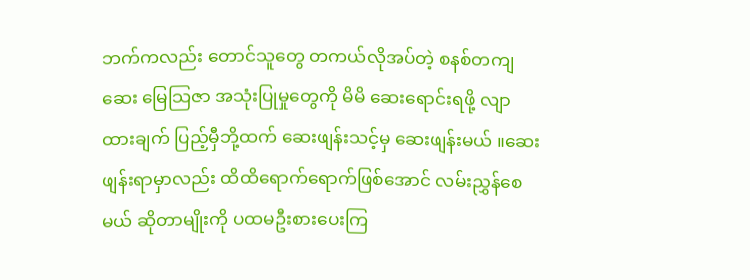ဘက်ကလည်း တောင်သူတွေ တကယ်လိုအပ်တဲ့ စနစ်တကျဆေး မြေသြဇာ အသုံးပြုမှုတွေကို မိမိ ဆေးရောင်းရဖို့ လျာထားချက် ပြည့်မှီဘို့ထက် ဆေးဖျန်းသင့်မှ ဆေးဖျန်းမယ် ။ဆေးဖျန်းရာမှာလည်း ထိထိရောက်ရောက်ဖြစ်အောင် လမ်းညွှန်စေမယ် ဆိုတာမျိုးကို ပထမဦးစားပေးကြ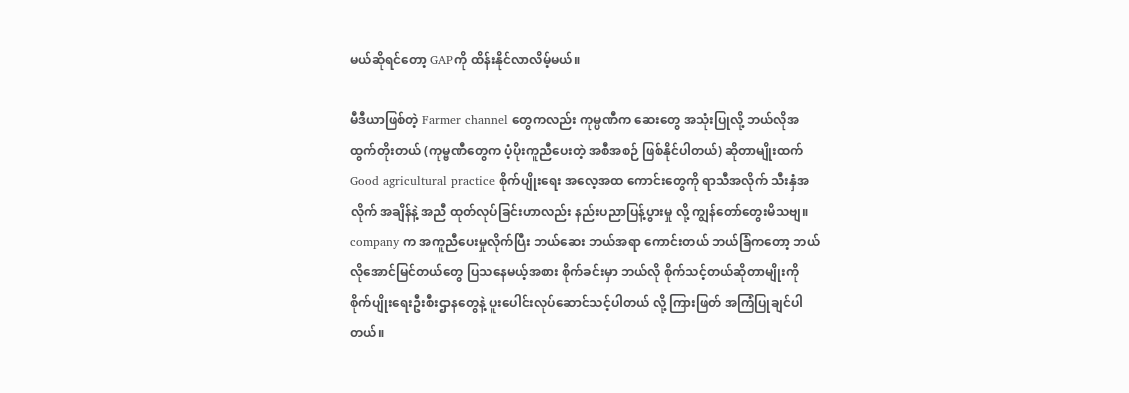မယ်ဆိုရင်တော့ GAPကို ထိန်းနိုင်လာလိမ့်မယ်။

မီဒီယာဖြစ်တဲ့ Farmer channel တွေကလည်း ကုမ္ပဏီက ဆေးတွေ အသုံးပြုလို့ ဘယ်လိုအထွက်တိုးတယ် (ကုမ္ဗဏီတွေက ပံ့ပိုးကူညီပေးတဲ့ အစီအစဉ် ဖြစ်နိုင်ပါတယ်) ဆိုတာမျိုးထက် Good agricultural practice စိုက်ပျိုးရေး အလေ့အထ ကောင်းတွေကို ရာသီအလိုက် သီးနှံအလိုက် အချိန်နဲ့ အညီ ထုတ်လုပ်ခြင်းဟာလည်း နည်းပညာပြန့်ပွားမှု လို့ ကျွန်တော်တွေးမိသဗျ။ company က အကူညီပေးမှုလိုက်ပြီး ဘယ်ဆေး ဘယ်အရာ ကောင်းတယ် ဘယ်ခြံကတော့ ဘယ်လိုအောင်မြင်တယ်တွေ ပြသနေမယ့်အစား စိုက်ခင်းမှာ ဘယ်လို စိုက်သင့်တယ်ဆိုတာမျိုးကို စိုက်ပျိုးရေးဦးစီးဌာနတွေနဲ့ ပူးပေါင်းလုပ်ဆောင်သင့်ပါတယ် လို့ ကြားဖြတ် အကြံပြုချင်ပါတယ်။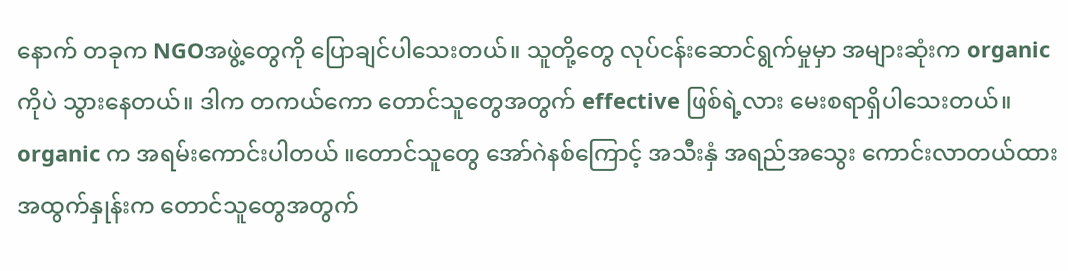နောက် တခုက NGOအဖွဲ့တွေကို ပြောချင်ပါသေးတယ်။ သူတို့တွေ လုပ်ငန်းဆောင်ရွက်မှုမှာ အများဆုံးက organic ကိုပဲ သွားနေတယ်။ ဒါက တကယ်ကော တောင်သူတွေအတွက် effective ဖြစ်ရဲ့လား မေးစရာရှိပါသေးတယ်။ organic က အရမ်းကောင်းပါတယ် ။တောင်သူတွေ အော်ဂဲနစ်ကြောင့် အသီးနှံ အရည်အသွေး ကောင်းလာတယ်ထား အထွက်နှုန်းက တောင်သူတွေအတွက်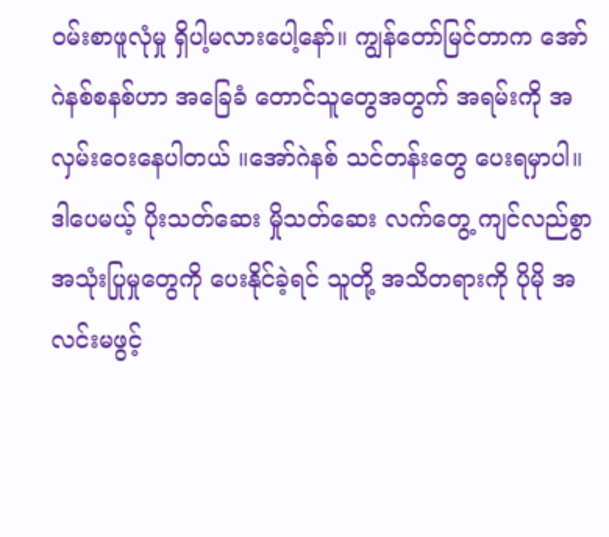ဝမ်းစာဖူလုံမှု ရှိပါ့မလားပေါ့နော်။ ကျွန်တော်မြင်တာက အော်ဂဲနစ်စနစ်ဟာ အခြေခံ တောင်သူတွေအတွက် အရမ်းကို အလှမ်းဝေးနေပါတယ် ။အော်ဂဲနစ် သင်တန်းတွေ ပေးရမှာပါ။ ဒါပေမယ့် ပိုးသတ်ဆေး မှိုသတ်ဆေး လက်တွေ့ ကျင်လည်စွာ အသုံးပြုမှုတွေကို ပေးနိုင်ခဲ့ရင် သူတို့ အသိတရားကို ပိုမို အလင်းမဖွင့်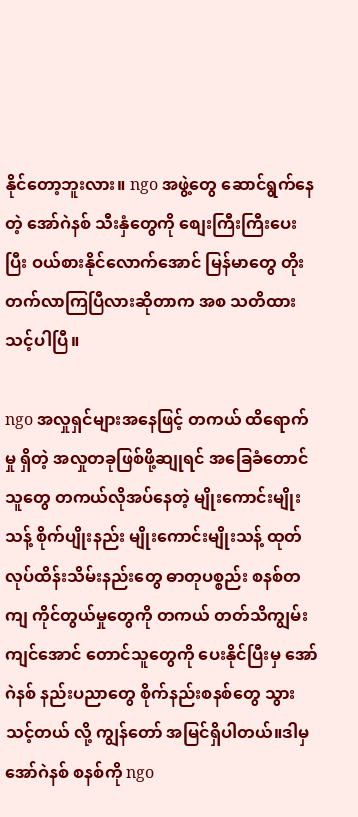နိုင်တော့ဘူးလား။ ngo အဖွဲ့တွေ ဆောင်ရွက်နေတဲ့ အော်ဂဲနစ် သီးနှံတွေကို စျေးကြီးကြီးပေးပြီး ဝယ်စားနိုင်လောက်အောင် မြန်မာတွေ တိုးတက်လာကြပြီလားဆိုတာက အစ သတိထားသင့်ပါပြီ။

ngo အလှုရှင်များအနေဖြင့် တကယ် ထိရောက်မှု ရှိတဲ့ အလှုတခုဖြစ်ဖို့ဆျုရင် အခြေခံတောင်သူတွေ တကယ်လိုအပ်နေတဲ့ မျိုးကောင်းမျိုးသန့် စိုက်ပျိုးနည်း မျိုးကောင်းမျိုးသန့် ထုတ်လုပ်ထိန်းသိမ်းနည်းတွေ ဓာတုပစ္စည်း စနစ်တကျ ကိုင်တွယ်မှုတွေကို တကယ် တတ်သိကျွမ်းကျင်အောင် တောင်သူတွေကို ပေးနိုင်ပြီးမှ အော်ဂဲနစ် နည်းပညာတွေ စိုက်နည်းစနစ်တွေ သွားသင့်တယ် လို့ ကျွန်တော် အမြင်ရှိပါတယ်။ဒါမှ အော်ဂဲနစ် စနစ်ကို ngo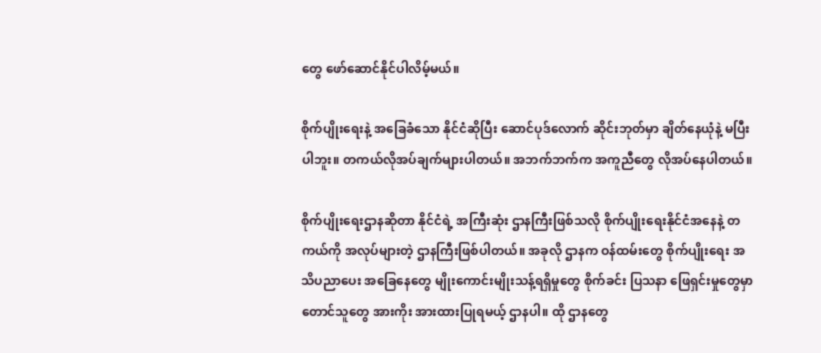တွေ ဖော်ဆောင်နိုင်ပါလိမ့်မယ်။

စိုက်ပျိုးရေးနဲ့ အခြေခံသော နိုင်ငံဆိုပြီး ဆောင်ပုဒ်လောက် ဆိုင်းဘုတ်မှာ ချိတ်နေယုံနဲ့ မပြီးပါဘူး။ တကယ်လိုအပ်ချက်များပါတယ်။ အဘက်ဘက်က အကူညီတွေ လိုအပ်နေပါတယ်။

စိုက်ပျိုးရေးဌာနဆိုတာ နိုင်ငံရဲ့ အကြီးဆုံး ဌာနကြီးဖြစ်သလို စိုက်ပျိုးရေးနိုင်ငံအနေနဲ့ တကယ်ကို အလုပ်များတဲ့ ဌာနကြီးဖြစ်ပါတယ်။ အခုလို ဌာနက ဝန်ထမ်းတွေ စိုက်ပျိုးရေး အသိပညာပေး အခြေနေတွေ မျိုးကောင်းမျိုးသန့်ရရှိမှုတွေ စိုက်ခင်း ပြသနာ ဖြေရှင်းမှုတွေမှာ တောင်သူတွေ အားကိုး အားထားပြုရမယ့် ဌာနပါ။ ထို ဌာနတွေ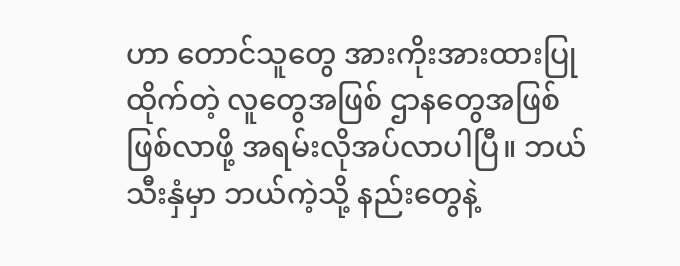ဟာ တောင်သူတွေ အားကိုးအားထားပြုထိုက်တဲ့ လူတွေအဖြစ် ဌာနတွေအဖြစ် ဖြစ်လာဖို့ အရမ်းလိုအပ်လာပါပြီ။ ဘယ်သီးနှံမှာ ဘယ်ကဲ့သို့ နည်းတွေနဲ့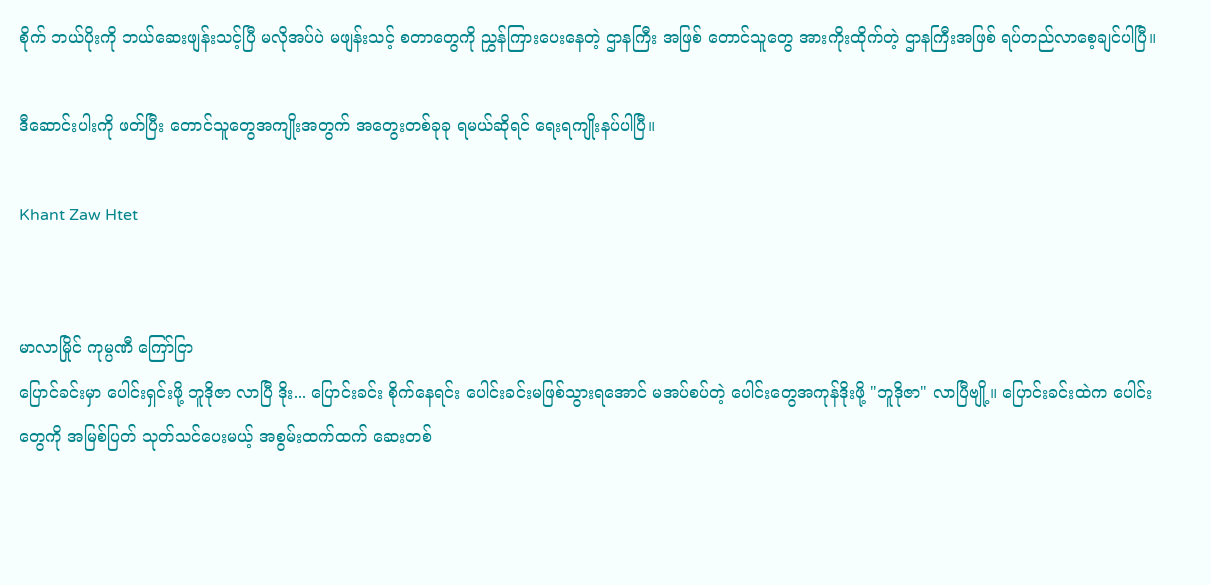စိုက် ဘယ်ပိုးကို ဘယ်ဆေးဖျန်းသင့်ပြီ မလိုအပ်ပဲ မဖျန်းသင့် စတာတွေကို ညွှန်ကြားပေးနေတဲ့ ဌာနကြီး အဖြစ် တောင်သူတွေ အားကိုးထိုက်တဲ့ ဌာနကြီးအဖြစ် ရပ်တည်လာစေ့ချင်ပါပြီ။

ဒီဆောင်းပါးကို ဖတ်ပြီး တောင်သူတွေအကျိုးအတွက် အတွေးတစ်ခုခု ရမယ်ဆိုရင် ရေးရကျိုးနပ်ပါပြီ။

Khant Zaw Htet


မာလာမြိုင် ကုမ္ပဏီ ကြော်ငြာ
ပြောင်ခင်းမှာ ပေါင်းရှင်းဖို့ ဘူဒိုဇာ လာပြီ ဒိုး... ပြောင်းခင်း စိုက်နေရင်း ပေါင်းခင်းမဖြစ်သွားရအောင် မအပ်စပ်တဲ့ ပေါင်းတွေအကုန်ဒိုးဖို့ "ဘူဒိုဇာ" လာပြီဗျို့။ ပြောင်းခင်းထဲက ပေါင်းတွေကို အမြစ်ပြတ် သုတ်သင်ပေးမယ့် အစွမ်းထက်ထက် ဆေးတစ်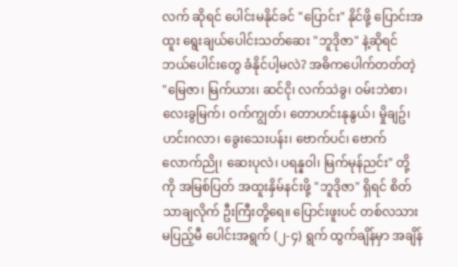လက် ဆိုရင် ပေါင်းမနိုင်ခင် "ပြောင်း" နိုင်ဖို့ ပြောင်းအထူး ရွေးချယ်ပေါင်းသတ်ဆေး "ဘူဒိုဇာ" နဲ့ဆိုရင် ဘယ်ပေါင်းတွေ ခံနိုင်ပါ့မလဲ? အဓိကပေါက်တတ်တဲ့ "မြေဇာ၊ မြက်ယား၊ ဆင်ငို၊ လက်သဲခွ၊ ဝမ်းဘဲစာ၊ လေးခွမြက်၊ ဝက်ကျွတ်၊ တောဟင်းနုနွယ်၊ မှိုချဥ်၊ ဟင်းဂလာ၊ ခွေးသေးပန်း၊ ဗောက်ပင်၊ ဗောက်လောက်ညို၊ ဆေးပုလဲ၊ ပရန္နဝါ၊ မြက်မုန်ညင်း" တို့ကို အမြစ်ပြတ် အထူးနှိမ်နင်းဖို့ "ဘူဒိုဇာ" ရှိရင် စိတ်သာချလိုက် ဦးကြီးတို့ရေ။ ပြောင်းဖူးပင် တစ်လသားမပြည့်မီ ပေါင်းအရွက် (၂-၄) ရွက် ထွက်ချိန်မှာ အချိန်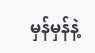မှန်မှန်နဲ့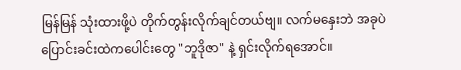မြန်မြန် သုံးထားဖို့ပဲ တိုက်တွန်းလိုက်ချင်တယ်ဗျ။ လက်မနှေးဘဲ အခုပဲ ပြောင်းခင်းထဲကပေါင်းတွေ "ဘူဒိုဇာ" နဲ့ ရှင်းလိုက်ရအောင်။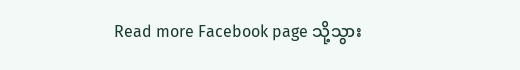Read more Facebook page သို့သွား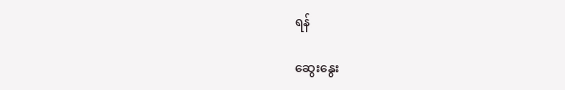ရန်

ဆွေးနွေး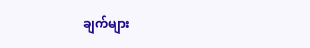ချက်များ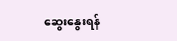ဆွေးနွေးရန်